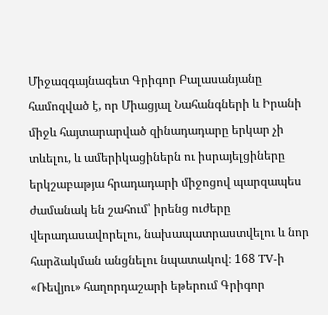Միջազգայնագետ Գրիգոր Բալասանյանը համոզված է, որ Միացյալ Նահանգների և Իրանի միջև հայտարարված զինադադարը երկար չի տևելու, և ամերիկացիներն ու իսրայելցիները երկշաբաթյա հրադադարի միջոցով պարզապես ժամանակ են շահում՝ իրենց ուժերը վերադասավորելու, նախապատրաստվելու և նոր հարձակման անցնելու նպատակով։ 168 TV-ի «Ռեվյու» հաղորդաշարի եթերում Գրիգոր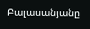Բալասանյանը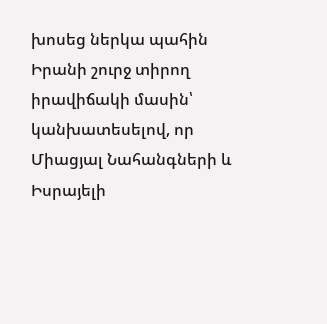խոսեց ներկա պահին Իրանի շուրջ տիրող իրավիճակի մասին՝ կանխատեսելով, որ Միացյալ Նահանգների և Իսրայելի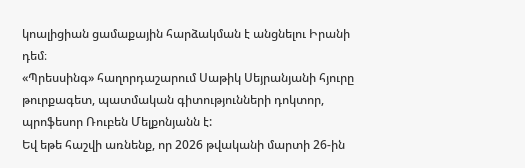կոալիցիան ցամաքային հարձակման է անցնելու Իրանի դեմ։
«Պրեսսինգ» հաղորդաշարում Սաթիկ Սեյրանյանի հյուրը թուրքագետ, պատմական գիտությունների դոկտոր, պրոֆեսոր Ռուբեն Մելքոնյանն է:
Եվ եթե հաշվի առնենք, որ 2026 թվականի մարտի 26-ին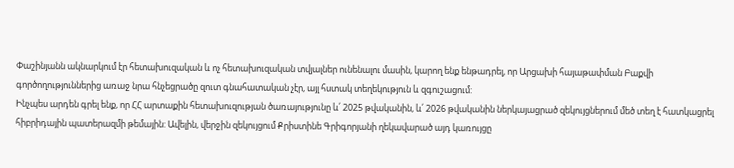Փաշինյանն ակնարկում էր հետախուզական և ոչ հետախուզական տվյալներ ունենալու մասին, կարող ենք ենթադրել, որ Արցախի հայաթափման Բաքվի գործողություններից առաջ նրա հնչեցրածը զուտ գնահատական չէր, այլ հստակ տեղեկություն և զգուշացում:
Ինչպես արդեն գրել ենք, որ ՀՀ արտաքին հետախուզության ծառայությունը և՛ 2025 թվականին, և՛ 2026 թվականին ներկայացրած զեկույցներում մեծ տեղ է հատկացրել հիբրիդային պատերազմի թեմային: Ավելին, վերջին զեկույցում Քրիստինե Գրիգորյանի ղեկավարած այդ կառույցը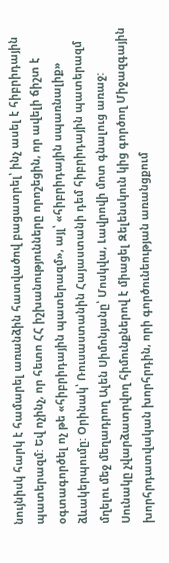նույնիսկ հարկ է համարել առանձին հատվածով բացատրել՝ ինչ ասել է հիբրիդային պատերազմ: Եվ ոչինչ, որ հետո ՀՀ իշխանությունները որոշեցին, որ ավելի ճիշտ է օգտագործել ոչ թե «հիբրիդային պատերազմ», այլ՝ «հիբրիդային սպառնալիք» ձևակերպումը: Օրինակ՝ Ռուսաստանին Հայաստանի դեմ հիբրիդային պատերազմ մղելու մեջ մեղադրող Ալեն Սիմոնյանը՝ Մոսկվա, Լավրովի մոտ գնալուց առաջ:
Սունակը չվարձատրվող հիմունքներով է միացել Զելենսկուն կից գործող Միջազգային խորհրդատվական խորհրդին, որի գործունեության առանցքում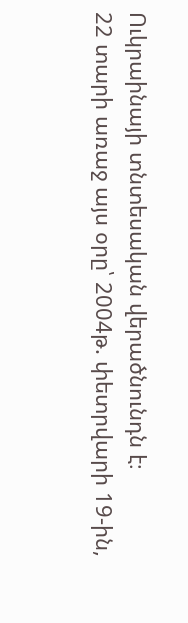Ուկրաինայի տնտեսական վերածնունդն է։
22 տարի առաջ այս օրը՝ 2004թ. փետրվարի 19-ին,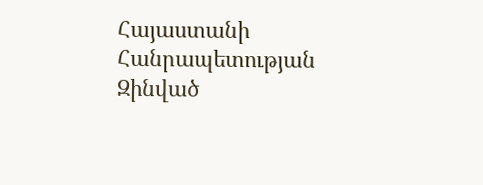Հայաստանի Հանրապետության Զինված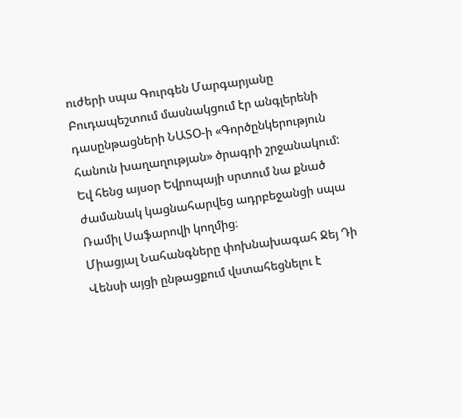ուժերի սպա Գուրգեն Մարգարյանը Բուդապեշտում մասնակցում էր անգլերենի դասընթացների ՆԱՏՕ-ի «Գործընկերություն հանուն խաղաղության» ծրագրի շրջանակում: Եվ հենց այսօր Եվրոպայի սրտում նա քնած ժամանակ կացնահարվեց ադրբեջանցի սպա Ռամիլ Սաֆարովի կողմից։
Միացյալ Նահանգները փոխնախագահ Ջեյ Դի Վենսի այցի ընթացքում վստահեցնելու է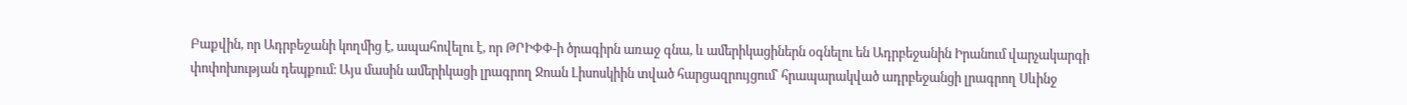Բաքվին, որ Ադրբեջանի կողմից է, ապահովելու է, որ ԹՐԻՓՓ-ի ծրագիրն առաջ գնա, և ամերիկացիներն օգնելու են Ադրբեջանին Իրանում վարչակարգի փոփոխության դեպքում։ Այս մասին ամերիկացի լրագրող Ջոան Լիսոսկիին տված հարցազրույցում՝ հրապարակված ադրբեջանցի լրագրող Սևինջ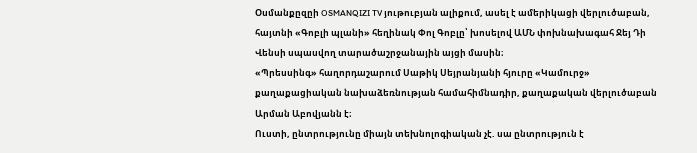Օսմանքըզըի OSMANQIZI TV յութուբյան ալիքում, ասել է ամերիկացի վերլուծաբան, հայտնի «Գոբլի պլանի» հեղինակ Փոլ Գոբլը՝ խոսելով ԱՄՆ փոխնախագահ Ջեյ Դի Վենսի սպասվող տարածաշրջանային այցի մասին։
«Պրեսսինգ» հաղորդաշարում Սաթիկ Սեյրանյանի հյուրը «Կամուրջ» քաղաքացիական նախաձեռնության համահիմնադիր, քաղաքական վերլուծաբան Արման Աբովյանն է։
Ուստի, ընտրությունը միայն տեխնոլոգիական չէ. սա ընտրություն է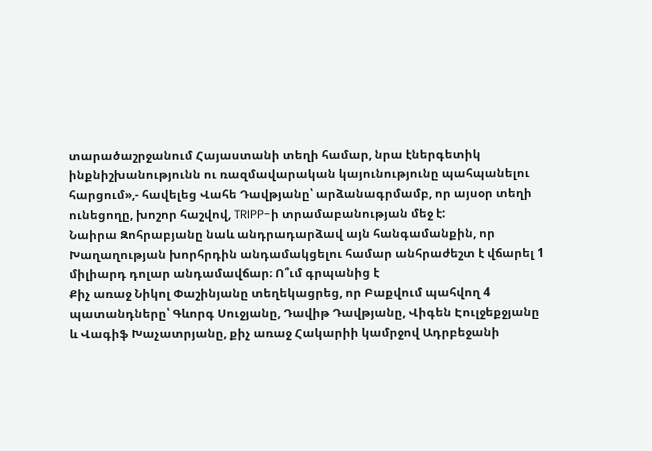տարածաշրջանում Հայաստանի տեղի համար, նրա էներգետիկ ինքնիշխանությունն ու ռազմավարական կայունությունը պահպանելու հարցում»,- հավելեց Վահե Դավթյանը՝ արձանագրմամբ, որ այսօր տեղի ունեցողը, խոշոր հաշվով, TRIPP-ի տրամաբանության մեջ է:
Նաիրա Զոհրաբյանը նաև անդրադարձավ այն հանգամանքին, որ Խաղաղության խորհրդին անդամակցելու համար անհրաժեշտ է վճարել 1 միլիարդ դոլար անդամավճար։ Ո՞ւմ գրպանից է
Քիչ առաջ Նիկոլ Փաշինյանը տեղեկացրեց, որ Բաքվում պահվող 4 պատանդները՝ Գևորգ Սուջյանը, Դավիթ Դավթյանը, Վիգեն Էուլջեքջյանը և Վագիֆ Խաչատրյանը, քիչ առաջ Հակարիի կամրջով Ադրբեջանի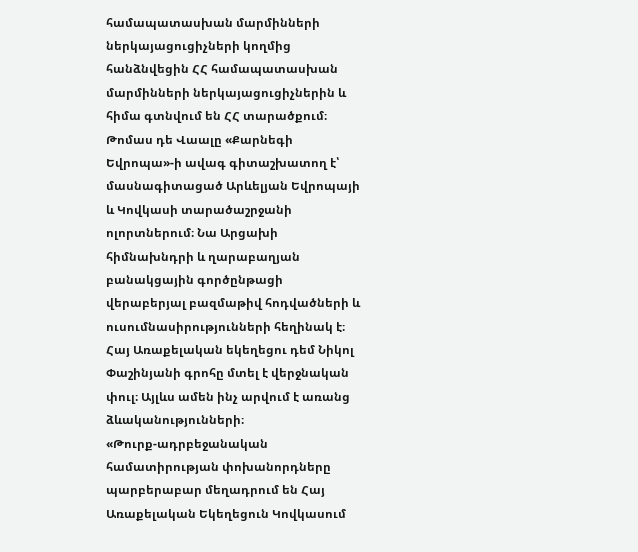համապատասխան մարմինների ներկայացուցիչների կողմից հանձնվեցին ՀՀ համապատասխան մարմինների ներկայացուցիչներին և հիմա գտնվում են ՀՀ տարածքում։
Թոմաս դե Վաալը «Քարնեգի Եվրոպա»-ի ավագ գիտաշխատող է՝ մասնագիտացած Արևելյան Եվրոպայի և Կովկասի տարածաշրջանի ոլորտներում։ Նա Արցախի հիմնախնդրի և ղարաբաղյան բանակցային գործընթացի վերաբերյալ բազմաթիվ հոդվածների և ուսումնասիրությունների հեղինակ է։
Հայ Առաքելական եկեղեցու դեմ Նիկոլ Փաշինյանի գրոհը մտել է վերջնական փուլ։ Այլևս ամեն ինչ արվում է առանց ձևականությունների։
«Թուրք-ադրբեջանական համատիրության փոխանորդները պարբերաբար մեղադրում են Հայ Առաքելական Եկեղեցուն Կովկասում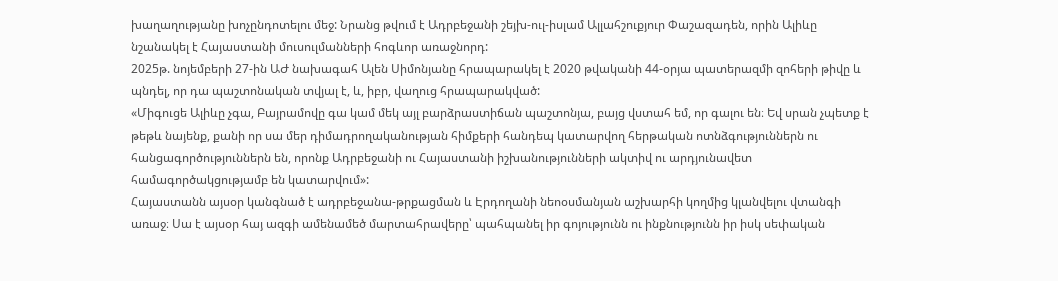խաղաղությանը խոչընդոտելու մեջ: Նրանց թվում է Ադրբեջանի շեյխ-ուլ-իսլամ Ալլահշուքյուր Փաշազադեն, որին Ալիևը նշանակել է Հայաստանի մուսուլմանների հոգևոր առաջնորդ:
2025թ. նոյեմբերի 27-ին ԱԺ նախագահ Ալեն Սիմոնյանը հրապարակել է 2020 թվականի 44-օրյա պատերազմի զոհերի թիվը և պնդել, որ դա պաշտոնական տվյալ է, և, իբր, վաղուց հրապարակված:
«Միգուցե Ալիևը չգա, Բայրամովը գա կամ մեկ այլ բարձրաստիճան պաշտոնյա, բայց վստահ եմ, որ գալու են։ Եվ սրան չպետք է թեթև նայենք, քանի որ սա մեր դիմադրողականության հիմքերի հանդեպ կատարվող հերթական ոտնձգություններն ու հանցագործություններն են, որոնք Ադրբեջանի ու Հայաստանի իշխանությունների ակտիվ ու արդյունավետ համագործակցությամբ են կատարվում»:
Հայաստանն այսօր կանգնած է ադրբեջանա-թրքացման և Էրդողանի նեոօսմանյան աշխարհի կողմից կլանվելու վտանգի առաջ։ Սա է այսօր հայ ազգի ամենամեծ մարտահրավերը՝ պահպանել իր գոյությունն ու ինքնությունն իր իսկ սեփական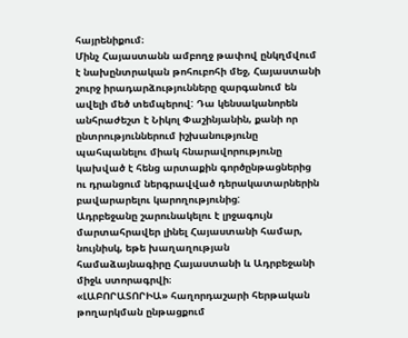հայրենիքում։
Մինչ Հայաստանն ամբողջ թափով ընկղմվում է նախընտրական թոհուբոհի մեջ, Հայաստանի շուրջ իրադարձությունները զարգանում են ավելի մեծ տեմպերով: Դա կենսականորեն անհրաժեշտ է Նիկոլ Փաշինյանին, քանի որ ընտրություններում իշխանությունը պահպանելու միակ հնարավորությունը կախված է հենց արտաքին գործընթացներից ու դրանցում ներգրավված դերակատարներին բավարարելու կարողությունից:
Ադրբեջանը շարունակելու է լրջագույն մարտահրավեր լինել Հայաստանի համար, նույնիսկ, եթե խաղաղության համաձայնագիրը Հայաստանի և Ադրբեջանի միջև ստորագրվի։
«ԼԱԲՈՐԱՏՈՐԻԱ» հաղորդաշարի հերթական թողարկման ընթացքում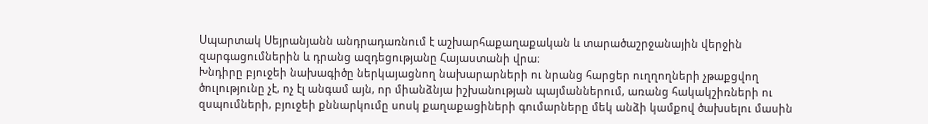Սպարտակ Սեյրանյանն անդրադառնում է աշխարհաքաղաքական և տարածաշրջանային վերջին զարգացումներին և դրանց ազդեցությանը Հայաստանի վրա։
Խնդիրը բյուջեի նախագիծը ներկայացնող նախարարների ու նրանց հարցեր ուղղողների չթաքցվող ծուլությունը չէ, ոչ էլ անգամ այն, որ միանձնյա իշխանության պայմաններում, առանց հակակշիռների ու զսպումների, բյուջեի քննարկումը սոսկ քաղաքացիների գումարները մեկ անձի կամքով ծախսելու մասին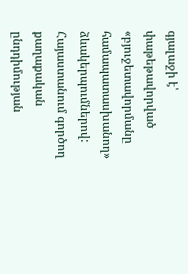գյալաջի է՝ փաթեթավորված «բյուջետավորմանը համապատասխանող» ձևակերպումներով:
Հայաստանում գործող քաղաքական ընդդիմության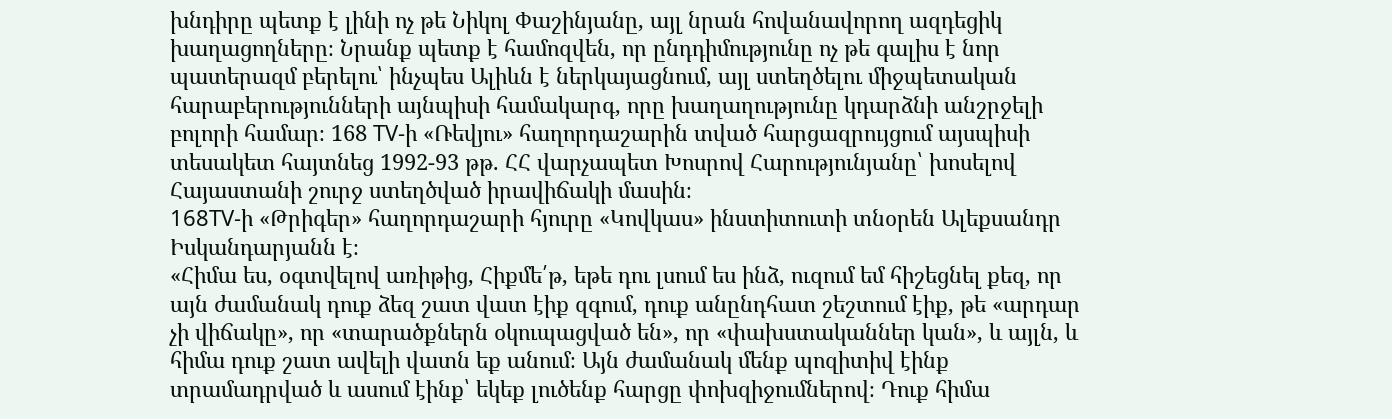խնդիրը պետք է լինի ոչ թե Նիկոլ Փաշինյանը, այլ նրան հովանավորող ազդեցիկ խաղացողները։ Նրանք պետք է համոզվեն, որ ընդդիմությունը ոչ թե գալիս է նոր պատերազմ բերելու՝ ինչպես Ալիևն է ներկայացնում, այլ ստեղծելու միջպետական հարաբերությունների այնպիսի համակարգ, որը խաղաղությունը կդարձնի անշրջելի բոլորի համար։ 168 TV-ի «Ռեվյու» հաղորդաշարին տված հարցազրույցում այսպիսի տեսակետ հայտնեց 1992-93 թթ. ՀՀ վարչապետ Խոսրով Հարությունյանը՝ խոսելով Հայաստանի շուրջ ստեղծված իրավիճակի մասին։
168TV-ի «Թրիգեր» հաղորդաշարի հյուրը «Կովկաս» ինստիտուտի տնօրեն Ալեքսանդր Իսկանդարյանն է։
«Հիմա ես, օգտվելով առիթից, Հիքմե՛թ, եթե դու լսում ես ինձ, ուզում եմ հիշեցնել քեզ, որ այն ժամանակ դուք ձեզ շատ վատ էիք զգում, դուք անընդհատ շեշտում էիք, թե «արդար չի վիճակը», որ «տարածքներն օկուպացված են», որ «փախստականներ կան», և այլն, և հիմա դուք շատ ավելի վատն եք անում։ Այն ժամանակ մենք պոզիտիվ էինք տրամադրված և ասում էինք՝ եկեք լուծենք հարցը փոխզիջումներով։ Դուք հիմա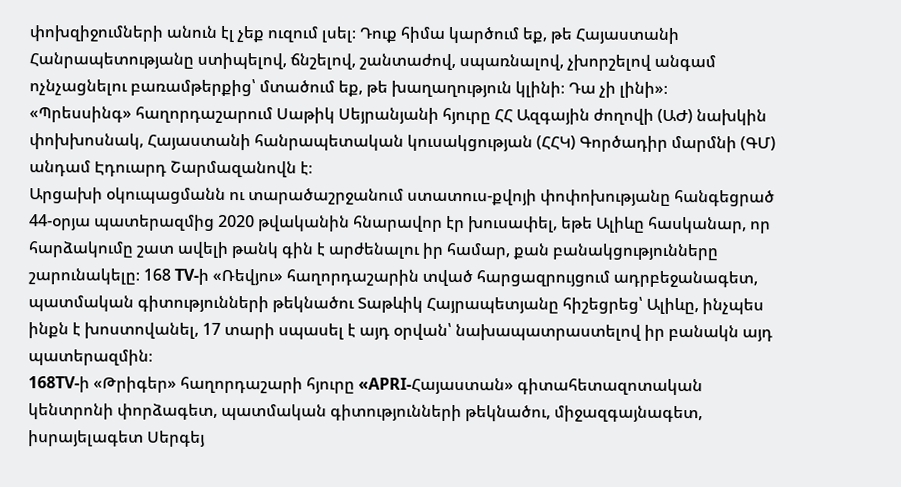փոխզիջումների անուն էլ չեք ուզում լսել։ Դուք հիմա կարծում եք, թե Հայաստանի Հանրապետությանը ստիպելով, ճնշելով, շանտաժով, սպառնալով, չխորշելով անգամ ոչնչացնելու բառամթերքից՝ մտածում եք, թե խաղաղություն կլինի։ Դա չի լինի»։
«Պրեսսինգ» հաղորդաշարում Սաթիկ Սեյրանյանի հյուրը ՀՀ Ազգային ժողովի (ԱԺ) նախկին փոխխոսնակ, Հայաստանի հանրապետական կուսակցության (ՀՀԿ) Գործադիր մարմնի (ԳՄ) անդամ Էդուարդ Շարմազանովն է։
Արցախի օկուպացմանն ու տարածաշրջանում ստատուս-քվոյի փոփոխությանը հանգեցրած 44-օրյա պատերազմից 2020 թվականին հնարավոր էր խուսափել, եթե Ալիևը հասկանար, որ հարձակումը շատ ավելի թանկ գին է արժենալու իր համար, քան բանակցությունները շարունակելը։ 168 TV-ի «Ռեվյու» հաղորդաշարին տված հարցազրույցում ադրբեջանագետ, պատմական գիտությունների թեկնածու Տաթևիկ Հայրապետյանը հիշեցրեց՝ Ալիևը, ինչպես ինքն է խոստովանել, 17 տարի սպասել է այդ օրվան՝ նախապատրաստելով իր բանակն այդ պատերազմին։
168TV-ի «Թրիգեր» հաղորդաշարի հյուրը «APRI-Հայաստան» գիտահետազոտական կենտրոնի փորձագետ, պատմական գիտությունների թեկնածու, միջազգայնագետ, իսրայելագետ Սերգեյ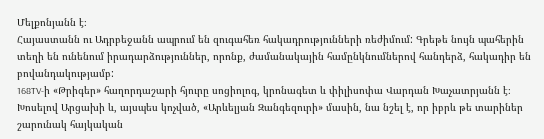Մելքոնյանն է։
Հայաստանն ու Ադրբեջանն ապրում են զուգահեռ հակադրությունների ռեժիմում: Գրեթե նույն պահերին տեղի են ունենում իրադարձություններ, որոնք, ժամանակային համընկնումներով հանդերձ, հակադիր են բովանդակությամբ:
168TV-ի «Թրիգեր» հաղորդաշարի հյուրը սոցիոլոգ, կրոնագետ և փիլիսոփա Վարդան Խաչատրյանն է։
Խոսելով Արցախի և, այսպես կոչված, «Արևելյան Զանգեզուրի» մասին, նա նշել է, որ իբրև թե տարիներ շարունակ հայկական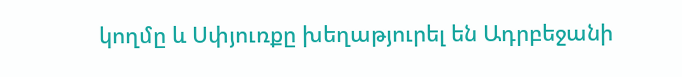կողմը և Սփյուռքը խեղաթյուրել են Ադրբեջանի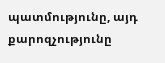պատմությունը, այդ քարոզչությունը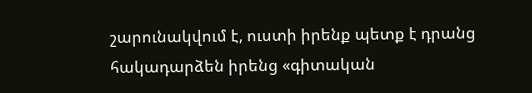շարունակվում է, ուստի իրենք պետք է դրանց հակադարձեն իրենց «գիտական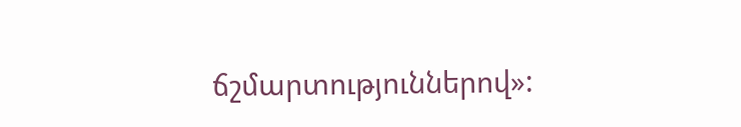ճշմարտություններով»: